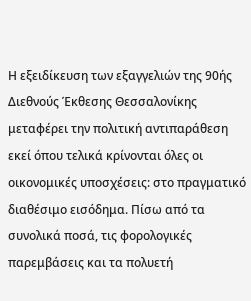Η εξειδίκευση των εξαγγελιών της 90ής Διεθνούς Έκθεσης Θεσσαλονίκης μεταφέρει την πολιτική αντιπαράθεση εκεί όπου τελικά κρίνονται όλες οι οικονομικές υποσχέσεις: στο πραγματικό διαθέσιμο εισόδημα. Πίσω από τα συνολικά ποσά, τις φορολογικές παρεμβάσεις και τα πολυετή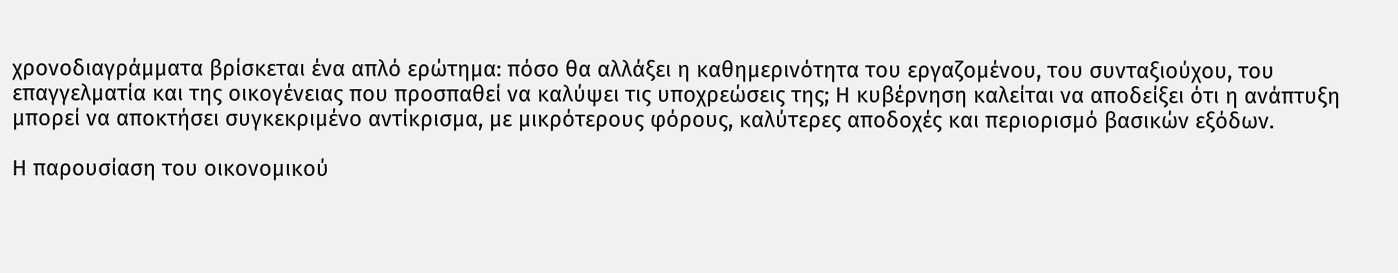χρονοδιαγράμματα βρίσκεται ένα απλό ερώτημα: πόσο θα αλλάξει η καθημερινότητα του εργαζομένου, του συνταξιούχου, του επαγγελματία και της οικογένειας που προσπαθεί να καλύψει τις υποχρεώσεις της; Η κυβέρνηση καλείται να αποδείξει ότι η ανάπτυξη μπορεί να αποκτήσει συγκεκριμένο αντίκρισμα, με μικρότερους φόρους, καλύτερες αποδοχές και περιορισμό βασικών εξόδων.

Η παρουσίαση του οικονομικού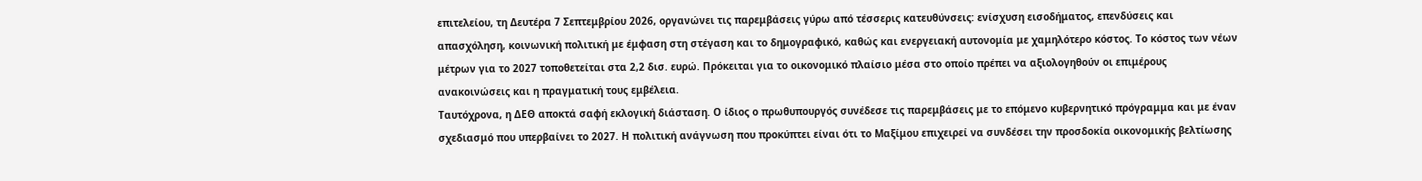επιτελείου, τη Δευτέρα 7 Σεπτεμβρίου 2026, οργανώνει τις παρεμβάσεις γύρω από τέσσερις κατευθύνσεις: ενίσχυση εισοδήματος, επενδύσεις και απασχόληση, κοινωνική πολιτική με έμφαση στη στέγαση και το δημογραφικό, καθώς και ενεργειακή αυτονομία με χαμηλότερο κόστος. Το κόστος των νέων μέτρων για το 2027 τοποθετείται στα 2,2 δισ. ευρώ. Πρόκειται για το οικονομικό πλαίσιο μέσα στο οποίο πρέπει να αξιολογηθούν οι επιμέρους ανακοινώσεις και η πραγματική τους εμβέλεια.
Ταυτόχρονα, η ΔΕΘ αποκτά σαφή εκλογική διάσταση. Ο ίδιος ο πρωθυπουργός συνέδεσε τις παρεμβάσεις με το επόμενο κυβερνητικό πρόγραμμα και με έναν σχεδιασμό που υπερβαίνει το 2027. Η πολιτική ανάγνωση που προκύπτει είναι ότι το Μαξίμου επιχειρεί να συνδέσει την προσδοκία οικονομικής βελτίωσης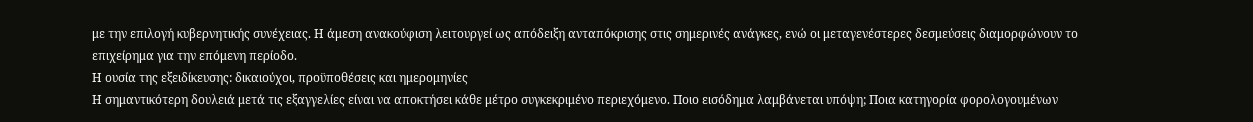με την επιλογή κυβερνητικής συνέχειας. Η άμεση ανακούφιση λειτουργεί ως απόδειξη ανταπόκρισης στις σημερινές ανάγκες, ενώ οι μεταγενέστερες δεσμεύσεις διαμορφώνουν το επιχείρημα για την επόμενη περίοδο.
Η ουσία της εξειδίκευσης: δικαιούχοι, προϋποθέσεις και ημερομηνίες
Η σημαντικότερη δουλειά μετά τις εξαγγελίες είναι να αποκτήσει κάθε μέτρο συγκεκριμένο περιεχόμενο. Ποιο εισόδημα λαμβάνεται υπόψη; Ποια κατηγορία φορολογουμένων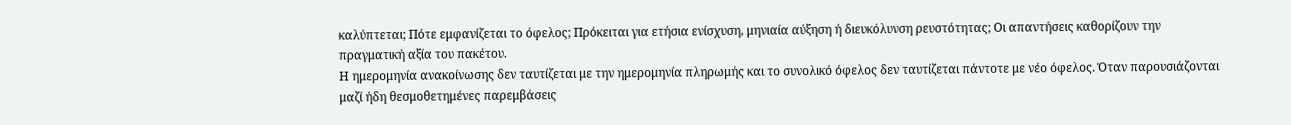καλύπτεται; Πότε εμφανίζεται το όφελος; Πρόκειται για ετήσια ενίσχυση, μηνιαία αύξηση ή διευκόλυνση ρευστότητας; Οι απαντήσεις καθορίζουν την πραγματική αξία του πακέτου.
Η ημερομηνία ανακοίνωσης δεν ταυτίζεται με την ημερομηνία πληρωμής και το συνολικό όφελος δεν ταυτίζεται πάντοτε με νέο όφελος. Όταν παρουσιάζονται μαζί ήδη θεσμοθετημένες παρεμβάσεις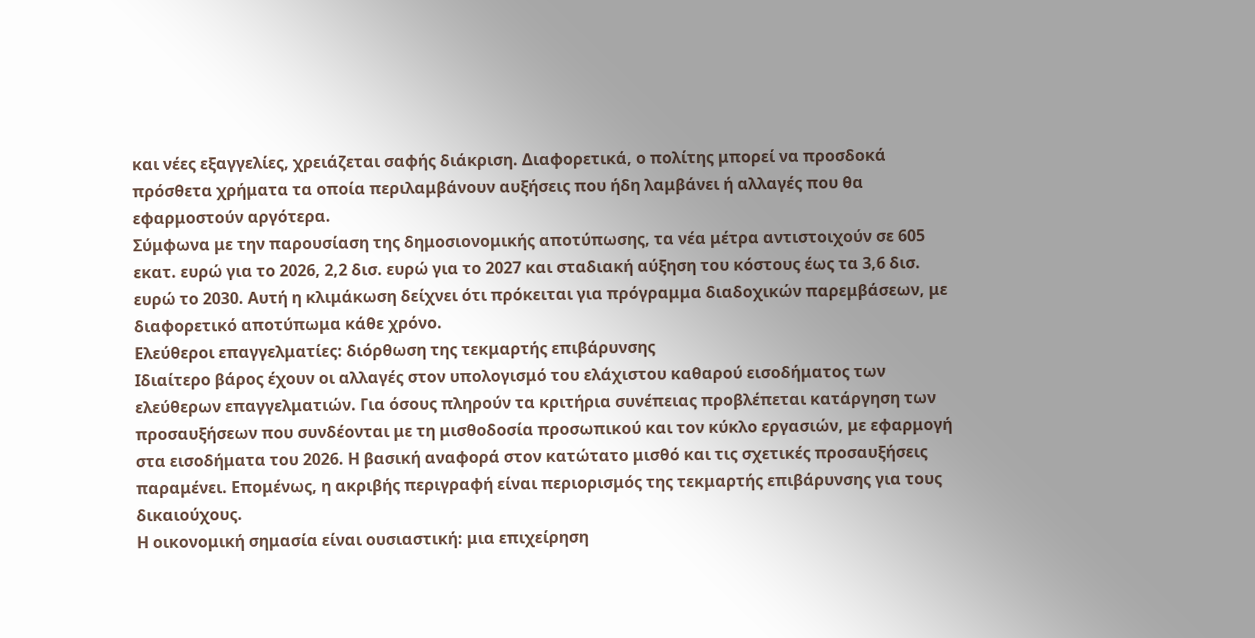και νέες εξαγγελίες, χρειάζεται σαφής διάκριση. Διαφορετικά, ο πολίτης μπορεί να προσδοκά πρόσθετα χρήματα τα οποία περιλαμβάνουν αυξήσεις που ήδη λαμβάνει ή αλλαγές που θα εφαρμοστούν αργότερα.
Σύμφωνα με την παρουσίαση της δημοσιονομικής αποτύπωσης, τα νέα μέτρα αντιστοιχούν σε 605 εκατ. ευρώ για το 2026, 2,2 δισ. ευρώ για το 2027 και σταδιακή αύξηση του κόστους έως τα 3,6 δισ. ευρώ το 2030. Αυτή η κλιμάκωση δείχνει ότι πρόκειται για πρόγραμμα διαδοχικών παρεμβάσεων, με διαφορετικό αποτύπωμα κάθε χρόνο.
Ελεύθεροι επαγγελματίες: διόρθωση της τεκμαρτής επιβάρυνσης
Ιδιαίτερο βάρος έχουν οι αλλαγές στον υπολογισμό του ελάχιστου καθαρού εισοδήματος των ελεύθερων επαγγελματιών. Για όσους πληρούν τα κριτήρια συνέπειας προβλέπεται κατάργηση των προσαυξήσεων που συνδέονται με τη μισθοδοσία προσωπικού και τον κύκλο εργασιών, με εφαρμογή στα εισοδήματα του 2026. Η βασική αναφορά στον κατώτατο μισθό και τις σχετικές προσαυξήσεις παραμένει. Επομένως, η ακριβής περιγραφή είναι περιορισμός της τεκμαρτής επιβάρυνσης για τους δικαιούχους.
Η οικονομική σημασία είναι ουσιαστική: μια επιχείρηση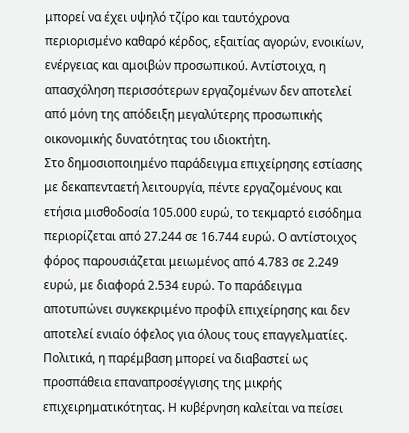μπορεί να έχει υψηλό τζίρο και ταυτόχρονα περιορισμένο καθαρό κέρδος, εξαιτίας αγορών, ενοικίων, ενέργειας και αμοιβών προσωπικού. Αντίστοιχα, η απασχόληση περισσότερων εργαζομένων δεν αποτελεί από μόνη της απόδειξη μεγαλύτερης προσωπικής οικονομικής δυνατότητας του ιδιοκτήτη.
Στο δημοσιοποιημένο παράδειγμα επιχείρησης εστίασης με δεκαπενταετή λειτουργία, πέντε εργαζομένους και ετήσια μισθοδοσία 105.000 ευρώ, το τεκμαρτό εισόδημα περιορίζεται από 27.244 σε 16.744 ευρώ. Ο αντίστοιχος φόρος παρουσιάζεται μειωμένος από 4.783 σε 2.249 ευρώ, με διαφορά 2.534 ευρώ. Το παράδειγμα αποτυπώνει συγκεκριμένο προφίλ επιχείρησης και δεν αποτελεί ενιαίο όφελος για όλους τους επαγγελματίες.
Πολιτικά, η παρέμβαση μπορεί να διαβαστεί ως προσπάθεια επαναπροσέγγισης της μικρής επιχειρηματικότητας. Η κυβέρνηση καλείται να πείσει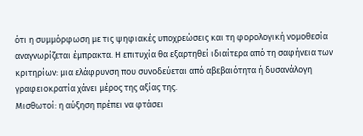ότι η συμμόρφωση με τις ψηφιακές υποχρεώσεις και τη φορολογική νομοθεσία αναγνωρίζεται έμπρακτα. Η επιτυχία θα εξαρτηθεί ιδιαίτερα από τη σαφήνεια των κριτηρίων: μια ελάφρυνση που συνοδεύεται από αβεβαιότητα ή δυσανάλογη γραφειοκρατία χάνει μέρος της αξίας της.
Μισθωτοί: η αύξηση πρέπει να φτάσει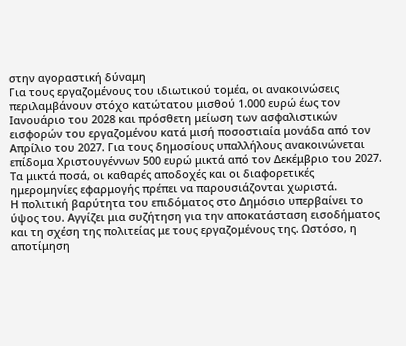στην αγοραστική δύναμη
Για τους εργαζομένους του ιδιωτικού τομέα, οι ανακοινώσεις περιλαμβάνουν στόχο κατώτατου μισθού 1.000 ευρώ έως τον Ιανουάριο του 2028 και πρόσθετη μείωση των ασφαλιστικών εισφορών του εργαζομένου κατά μισή ποσοστιαία μονάδα από τον Απρίλιο του 2027. Για τους δημοσίους υπαλλήλους ανακοινώνεται επίδομα Χριστουγέννων 500 ευρώ μικτά από τον Δεκέμβριο του 2027. Τα μικτά ποσά, οι καθαρές αποδοχές και οι διαφορετικές ημερομηνίες εφαρμογής πρέπει να παρουσιάζονται χωριστά.
Η πολιτική βαρύτητα του επιδόματος στο Δημόσιο υπερβαίνει το ύψος του. Αγγίζει μια συζήτηση για την αποκατάσταση εισοδήματος και τη σχέση της πολιτείας με τους εργαζομένους της. Ωστόσο, η αποτίμηση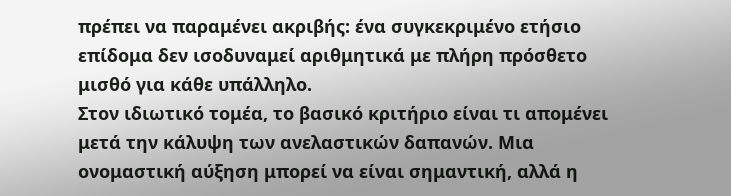πρέπει να παραμένει ακριβής: ένα συγκεκριμένο ετήσιο επίδομα δεν ισοδυναμεί αριθμητικά με πλήρη πρόσθετο μισθό για κάθε υπάλληλο.
Στον ιδιωτικό τομέα, το βασικό κριτήριο είναι τι απομένει μετά την κάλυψη των ανελαστικών δαπανών. Μια ονομαστική αύξηση μπορεί να είναι σημαντική, αλλά η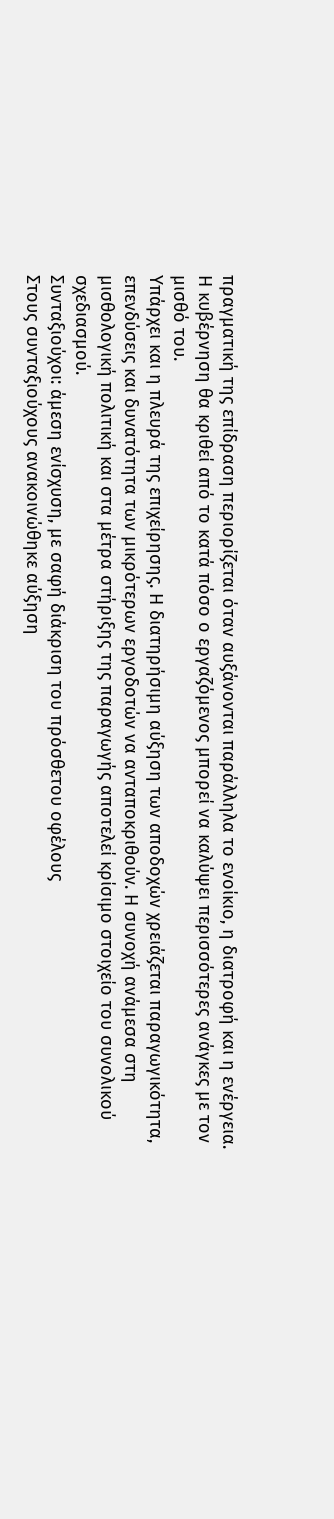πραγματική της επίδραση περιορίζεται όταν αυξάνονται παράλληλα το ενοίκιο, η διατροφή και η ενέργεια. Η κυβέρνηση θα κριθεί από το κατά πόσο ο εργαζόμενος μπορεί να καλύψει περισσότερες ανάγκες με τον μισθό του.
Υπάρχει και η πλευρά της επιχείρησης. Η διατηρήσιμη αύξηση των αποδοχών χρειάζεται παραγωγικότητα, επενδύσεις και δυνατότητα των μικρότερων εργοδοτών να ανταποκριθούν. Η συνοχή ανάμεσα στη μισθολογική πολιτική και στα μέτρα στήριξης της παραγωγής αποτελεί κρίσιμο στοιχείο του συνολικού σχεδιασμού.
Συνταξιούχοι: άμεση ενίσχυση, με σαφή διάκριση του πρόσθετου οφέλους
Στους συνταξιούχους ανακοινώθηκε αύξηση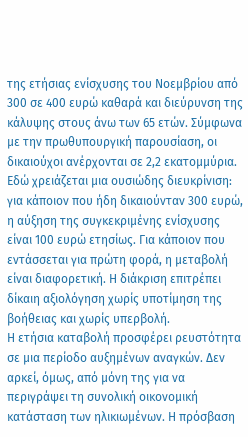της ετήσιας ενίσχυσης του Νοεμβρίου από 300 σε 400 ευρώ καθαρά και διεύρυνση της κάλυψης στους άνω των 65 ετών. Σύμφωνα με την πρωθυπουργική παρουσίαση, οι δικαιούχοι ανέρχονται σε 2,2 εκατομμύρια.
Εδώ χρειάζεται μια ουσιώδης διευκρίνιση: για κάποιον που ήδη δικαιούνταν 300 ευρώ, η αύξηση της συγκεκριμένης ενίσχυσης είναι 100 ευρώ ετησίως. Για κάποιον που εντάσσεται για πρώτη φορά, η μεταβολή είναι διαφορετική. Η διάκριση επιτρέπει δίκαιη αξιολόγηση χωρίς υποτίμηση της βοήθειας και χωρίς υπερβολή.
Η ετήσια καταβολή προσφέρει ρευστότητα σε μια περίοδο αυξημένων αναγκών. Δεν αρκεί, όμως, από μόνη της για να περιγράψει τη συνολική οικονομική κατάσταση των ηλικιωμένων. Η πρόσβαση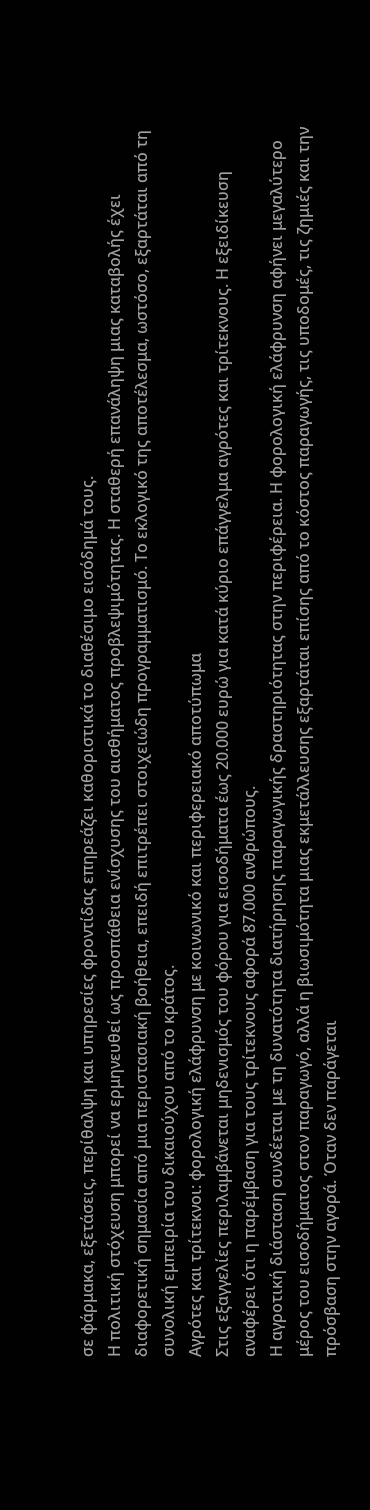σε φάρμακα, εξετάσεις, περίθαλψη και υπηρεσίες φροντίδας επηρεάζει καθοριστικά το διαθέσιμο εισόδημά τους.
Η πολιτική στόχευση μπορεί να ερμηνευθεί ως προσπάθεια ενίσχυσης του αισθήματος προβλεψιμότητας. Η σταθερή επανάληψη μιας καταβολής έχει διαφορετική σημασία από μια περιστασιακή βοήθεια, επειδή επιτρέπει στοιχειώδη προγραμματισμό. Το εκλογικό της αποτέλεσμα, ωστόσο, εξαρτάται από τη συνολική εμπειρία του δικαιούχου από το κράτος.
Αγρότες και τρίτεκνοι: φορολογική ελάφρυνση με κοινωνικό και περιφερειακό αποτύπωμα
Στις εξαγγελίες περιλαμβάνεται μηδενισμός του φόρου για εισοδήματα έως 20.000 ευρώ για κατά κύριο επάγγελμα αγρότες και τρίτεκνους. Η εξειδίκευση αναφέρει ότι η παρέμβαση για τους τρίτεκνους αφορά 87.000 ανθρώπους.
Η αγροτική διάσταση συνδέεται με τη δυνατότητα διατήρησης παραγωγικής δραστηριότητας στην περιφέρεια. Η φορολογική ελάφρυνση αφήνει μεγαλύτερο μέρος του εισοδήματος στον παραγωγό, αλλά η βιωσιμότητα μιας εκμετάλλευσης εξαρτάται επίσης από το κόστος παραγωγής, τις υποδομές, τις ζημιές και την πρόσβαση στην αγορά. Όταν δεν παράγεται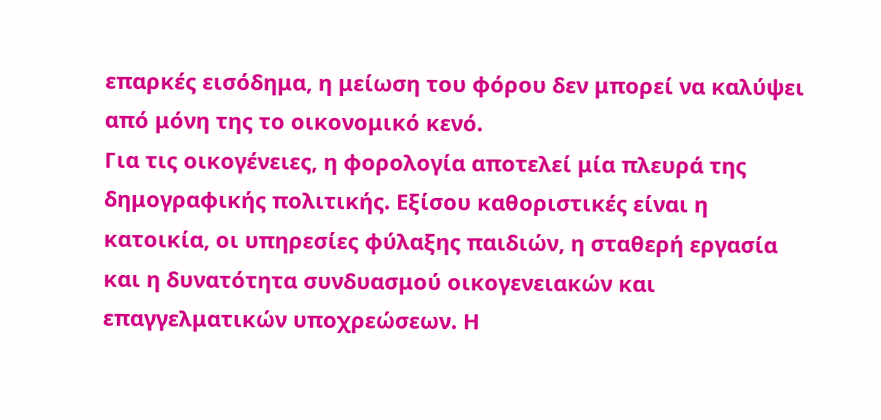επαρκές εισόδημα, η μείωση του φόρου δεν μπορεί να καλύψει από μόνη της το οικονομικό κενό.
Για τις οικογένειες, η φορολογία αποτελεί μία πλευρά της δημογραφικής πολιτικής. Εξίσου καθοριστικές είναι η κατοικία, οι υπηρεσίες φύλαξης παιδιών, η σταθερή εργασία και η δυνατότητα συνδυασμού οικογενειακών και επαγγελματικών υποχρεώσεων. Η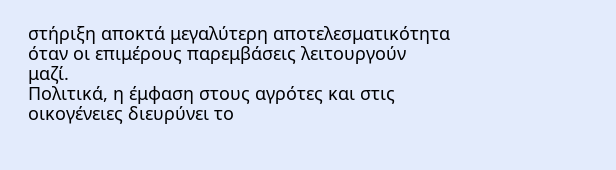στήριξη αποκτά μεγαλύτερη αποτελεσματικότητα όταν οι επιμέρους παρεμβάσεις λειτουργούν μαζί.
Πολιτικά, η έμφαση στους αγρότες και στις οικογένειες διευρύνει το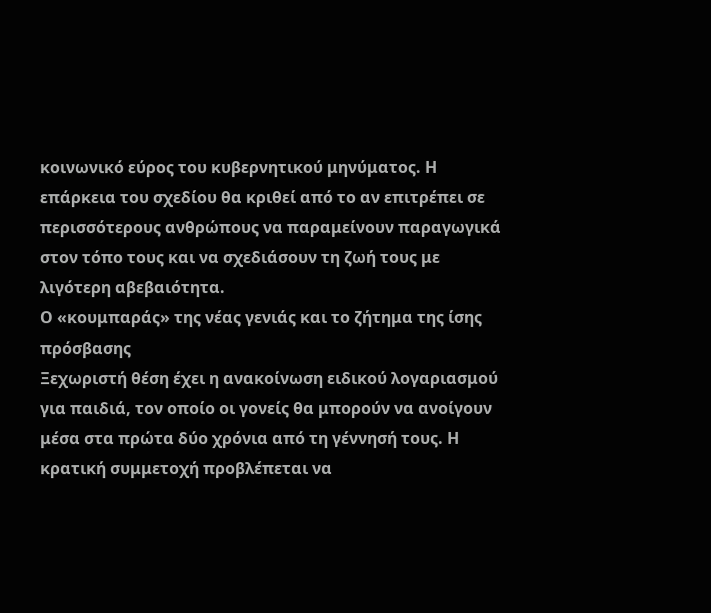κοινωνικό εύρος του κυβερνητικού μηνύματος. Η επάρκεια του σχεδίου θα κριθεί από το αν επιτρέπει σε περισσότερους ανθρώπους να παραμείνουν παραγωγικά στον τόπο τους και να σχεδιάσουν τη ζωή τους με λιγότερη αβεβαιότητα.
Ο «κουμπαράς» της νέας γενιάς και το ζήτημα της ίσης πρόσβασης
Ξεχωριστή θέση έχει η ανακοίνωση ειδικού λογαριασμού για παιδιά, τον οποίο οι γονείς θα μπορούν να ανοίγουν μέσα στα πρώτα δύο χρόνια από τη γέννησή τους. Η κρατική συμμετοχή προβλέπεται να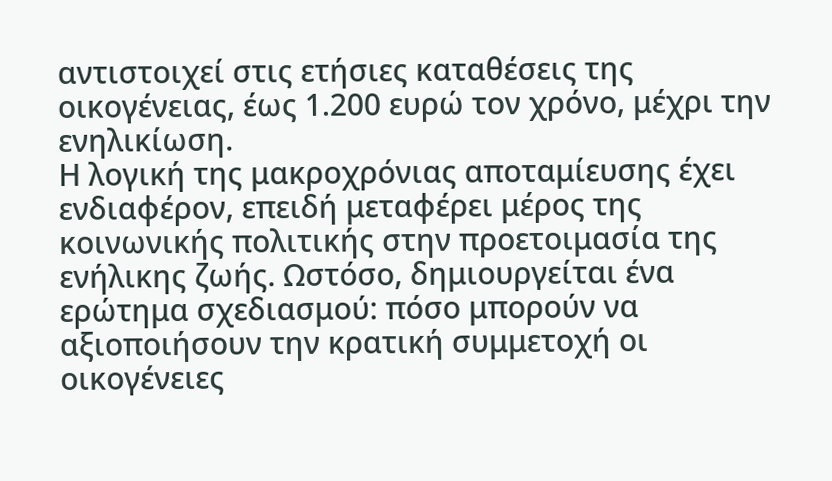αντιστοιχεί στις ετήσιες καταθέσεις της οικογένειας, έως 1.200 ευρώ τον χρόνο, μέχρι την ενηλικίωση.
Η λογική της μακροχρόνιας αποταμίευσης έχει ενδιαφέρον, επειδή μεταφέρει μέρος της κοινωνικής πολιτικής στην προετοιμασία της ενήλικης ζωής. Ωστόσο, δημιουργείται ένα ερώτημα σχεδιασμού: πόσο μπορούν να αξιοποιήσουν την κρατική συμμετοχή οι οικογένειες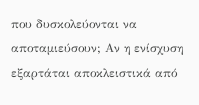που δυσκολεύονται να αποταμιεύσουν; Αν η ενίσχυση εξαρτάται αποκλειστικά από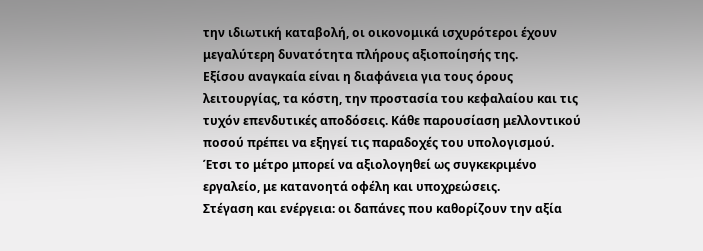την ιδιωτική καταβολή, οι οικονομικά ισχυρότεροι έχουν μεγαλύτερη δυνατότητα πλήρους αξιοποίησής της.
Εξίσου αναγκαία είναι η διαφάνεια για τους όρους λειτουργίας, τα κόστη, την προστασία του κεφαλαίου και τις τυχόν επενδυτικές αποδόσεις. Κάθε παρουσίαση μελλοντικού ποσού πρέπει να εξηγεί τις παραδοχές του υπολογισμού. Έτσι το μέτρο μπορεί να αξιολογηθεί ως συγκεκριμένο εργαλείο, με κατανοητά οφέλη και υποχρεώσεις.
Στέγαση και ενέργεια: οι δαπάνες που καθορίζουν την αξία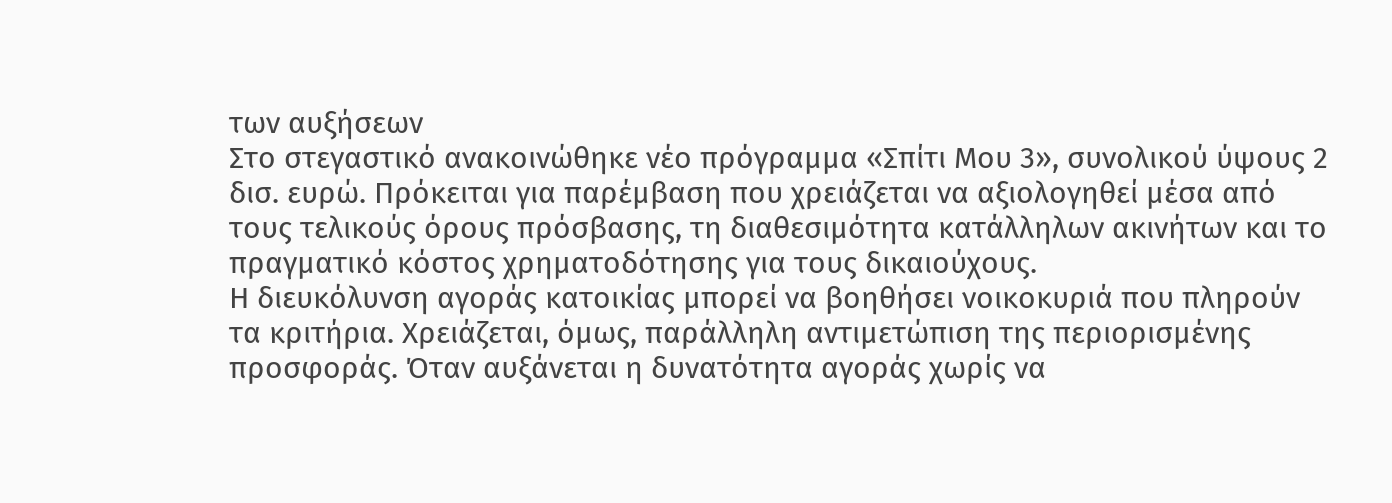των αυξήσεων
Στο στεγαστικό ανακοινώθηκε νέο πρόγραμμα «Σπίτι Μου 3», συνολικού ύψους 2 δισ. ευρώ. Πρόκειται για παρέμβαση που χρειάζεται να αξιολογηθεί μέσα από τους τελικούς όρους πρόσβασης, τη διαθεσιμότητα κατάλληλων ακινήτων και το πραγματικό κόστος χρηματοδότησης για τους δικαιούχους.
Η διευκόλυνση αγοράς κατοικίας μπορεί να βοηθήσει νοικοκυριά που πληρούν τα κριτήρια. Χρειάζεται, όμως, παράλληλη αντιμετώπιση της περιορισμένης προσφοράς. Όταν αυξάνεται η δυνατότητα αγοράς χωρίς να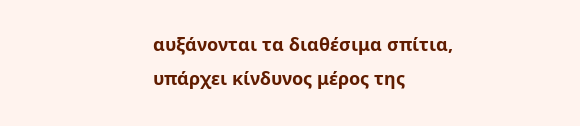αυξάνονται τα διαθέσιμα σπίτια, υπάρχει κίνδυνος μέρος της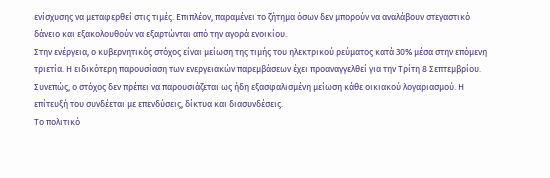ενίσχυσης να μεταφερθεί στις τιμές. Επιπλέον, παραμένει το ζήτημα όσων δεν μπορούν να αναλάβουν στεγαστικό δάνειο και εξακολουθούν να εξαρτώνται από την αγορά ενοικίου.
Στην ενέργεια, ο κυβερνητικός στόχος είναι μείωση της τιμής του ηλεκτρικού ρεύματος κατά 30% μέσα στην επόμενη τριετία. Η ειδικότερη παρουσίαση των ενεργειακών παρεμβάσεων έχει προαναγγελθεί για την Τρίτη 8 Σεπτεμβρίου. Συνεπώς, ο στόχος δεν πρέπει να παρουσιάζεται ως ήδη εξασφαλισμένη μείωση κάθε οικιακού λογαριασμού. Η επίτευξή του συνδέεται με επενδύσεις, δίκτυα και διασυνδέσεις.
Το πολιτικό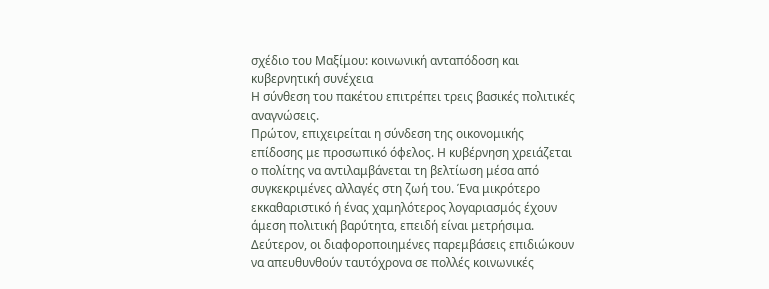σχέδιο του Μαξίμου: κοινωνική ανταπόδοση και κυβερνητική συνέχεια
Η σύνθεση του πακέτου επιτρέπει τρεις βασικές πολιτικές αναγνώσεις.
Πρώτον, επιχειρείται η σύνδεση της οικονομικής επίδοσης με προσωπικό όφελος. Η κυβέρνηση χρειάζεται ο πολίτης να αντιλαμβάνεται τη βελτίωση μέσα από συγκεκριμένες αλλαγές στη ζωή του. Ένα μικρότερο εκκαθαριστικό ή ένας χαμηλότερος λογαριασμός έχουν άμεση πολιτική βαρύτητα, επειδή είναι μετρήσιμα.
Δεύτερον, οι διαφοροποιημένες παρεμβάσεις επιδιώκουν να απευθυνθούν ταυτόχρονα σε πολλές κοινωνικές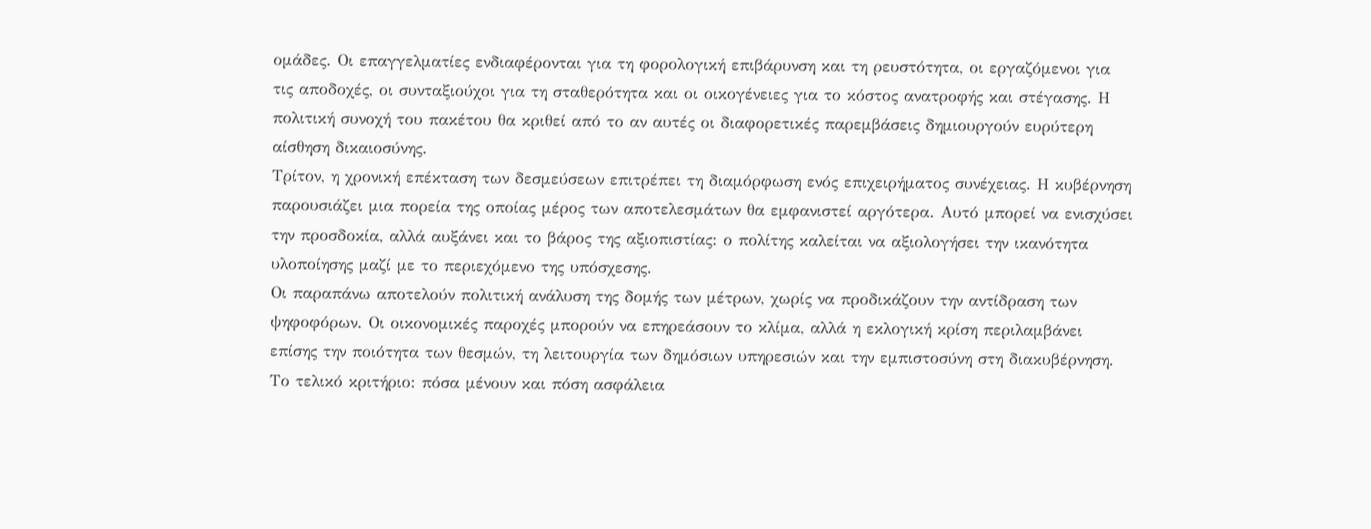ομάδες. Οι επαγγελματίες ενδιαφέρονται για τη φορολογική επιβάρυνση και τη ρευστότητα, οι εργαζόμενοι για τις αποδοχές, οι συνταξιούχοι για τη σταθερότητα και οι οικογένειες για το κόστος ανατροφής και στέγασης. Η πολιτική συνοχή του πακέτου θα κριθεί από το αν αυτές οι διαφορετικές παρεμβάσεις δημιουργούν ευρύτερη αίσθηση δικαιοσύνης.
Τρίτον, η χρονική επέκταση των δεσμεύσεων επιτρέπει τη διαμόρφωση ενός επιχειρήματος συνέχειας. Η κυβέρνηση παρουσιάζει μια πορεία της οποίας μέρος των αποτελεσμάτων θα εμφανιστεί αργότερα. Αυτό μπορεί να ενισχύσει την προσδοκία, αλλά αυξάνει και το βάρος της αξιοπιστίας: ο πολίτης καλείται να αξιολογήσει την ικανότητα υλοποίησης μαζί με το περιεχόμενο της υπόσχεσης.
Οι παραπάνω αποτελούν πολιτική ανάλυση της δομής των μέτρων, χωρίς να προδικάζουν την αντίδραση των ψηφοφόρων. Οι οικονομικές παροχές μπορούν να επηρεάσουν το κλίμα, αλλά η εκλογική κρίση περιλαμβάνει επίσης την ποιότητα των θεσμών, τη λειτουργία των δημόσιων υπηρεσιών και την εμπιστοσύνη στη διακυβέρνηση.
Το τελικό κριτήριο: πόσα μένουν και πόση ασφάλεια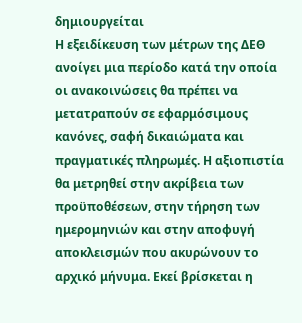δημιουργείται
Η εξειδίκευση των μέτρων της ΔΕΘ ανοίγει μια περίοδο κατά την οποία οι ανακοινώσεις θα πρέπει να μετατραπούν σε εφαρμόσιμους κανόνες, σαφή δικαιώματα και πραγματικές πληρωμές. Η αξιοπιστία θα μετρηθεί στην ακρίβεια των προϋποθέσεων, στην τήρηση των ημερομηνιών και στην αποφυγή αποκλεισμών που ακυρώνουν το αρχικό μήνυμα. Εκεί βρίσκεται η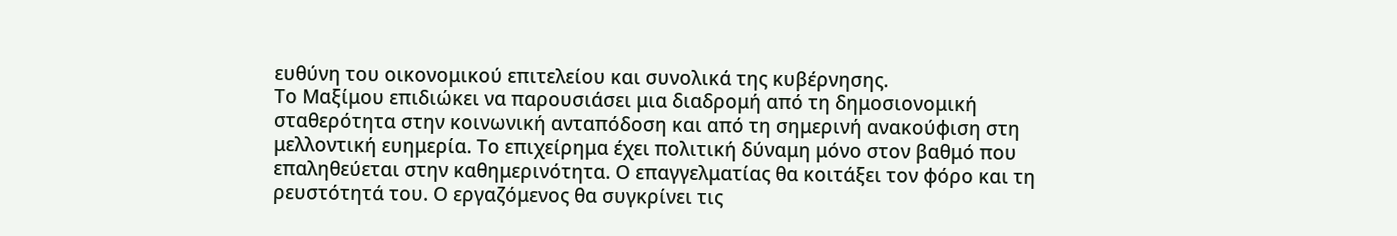ευθύνη του οικονομικού επιτελείου και συνολικά της κυβέρνησης.
Το Μαξίμου επιδιώκει να παρουσιάσει μια διαδρομή από τη δημοσιονομική σταθερότητα στην κοινωνική ανταπόδοση και από τη σημερινή ανακούφιση στη μελλοντική ευημερία. Το επιχείρημα έχει πολιτική δύναμη μόνο στον βαθμό που επαληθεύεται στην καθημερινότητα. Ο επαγγελματίας θα κοιτάξει τον φόρο και τη ρευστότητά του. Ο εργαζόμενος θα συγκρίνει τις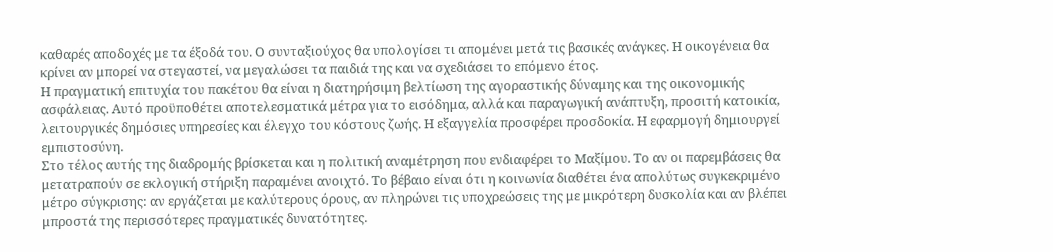καθαρές αποδοχές με τα έξοδά του. Ο συνταξιούχος θα υπολογίσει τι απομένει μετά τις βασικές ανάγκες. Η οικογένεια θα κρίνει αν μπορεί να στεγαστεί, να μεγαλώσει τα παιδιά της και να σχεδιάσει το επόμενο έτος.
Η πραγματική επιτυχία του πακέτου θα είναι η διατηρήσιμη βελτίωση της αγοραστικής δύναμης και της οικονομικής ασφάλειας. Αυτό προϋποθέτει αποτελεσματικά μέτρα για το εισόδημα, αλλά και παραγωγική ανάπτυξη, προσιτή κατοικία, λειτουργικές δημόσιες υπηρεσίες και έλεγχο του κόστους ζωής. Η εξαγγελία προσφέρει προσδοκία. Η εφαρμογή δημιουργεί εμπιστοσύνη.
Στο τέλος αυτής της διαδρομής βρίσκεται και η πολιτική αναμέτρηση που ενδιαφέρει το Μαξίμου. Το αν οι παρεμβάσεις θα μετατραπούν σε εκλογική στήριξη παραμένει ανοιχτό. Το βέβαιο είναι ότι η κοινωνία διαθέτει ένα απολύτως συγκεκριμένο μέτρο σύγκρισης: αν εργάζεται με καλύτερους όρους, αν πληρώνει τις υποχρεώσεις της με μικρότερη δυσκολία και αν βλέπει μπροστά της περισσότερες πραγματικές δυνατότητες.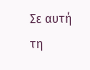Σε αυτή τη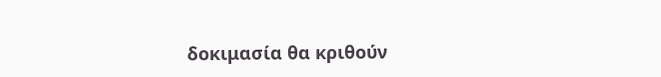δοκιμασία θα κριθούν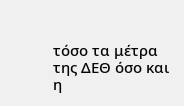τόσο τα μέτρα της ΔΕΘ όσο και η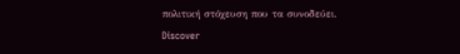πολιτική στόχευση που τα συνοδεύει.
Discover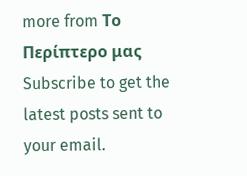more from Το Περίπτερο μας
Subscribe to get the latest posts sent to your email.